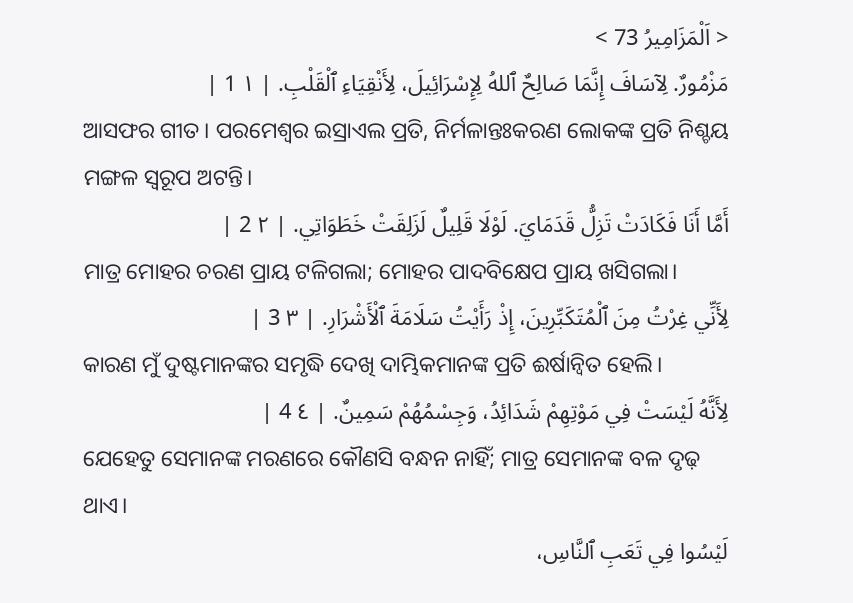< اَلْمَزَامِيرُ 73 >
مَزْمُورٌ. لِآسَافَ إِنَّمَا صَالِحٌ ٱللهُ لِإِسْرَائِيلَ، لِأَنْقِيَاءِ ٱلْقَلْبِ. | ١ 1 |
ଆସଫର ଗୀତ। ପରମେଶ୍ୱର ଇସ୍ରାଏଲ ପ୍ରତି, ନିର୍ମଳାନ୍ତଃକରଣ ଲୋକଙ୍କ ପ୍ରତି ନିଶ୍ଚୟ ମଙ୍ଗଳ ସ୍ୱରୂପ ଅଟନ୍ତି।
أَمَّا أَنَا فَكَادَتْ تَزِلُّ قَدَمَايَ. لَوْلَا قَلِيلٌ لَزَلِقَتْ خَطَوَاتِي. | ٢ 2 |
ମାତ୍ର ମୋହର ଚରଣ ପ୍ରାୟ ଟଳିଗଲା; ମୋହର ପାଦବିକ୍ଷେପ ପ୍ରାୟ ଖସିଗଲା।
لِأَنِّي غِرْتُ مِنَ ٱلْمُتَكَبِّرِينَ، إِذْ رَأَيْتُ سَلَامَةَ ٱلْأَشْرَارِ. | ٣ 3 |
କାରଣ ମୁଁ ଦୁଷ୍ଟମାନଙ୍କର ସମୃଦ୍ଧି ଦେଖି ଦାମ୍ଭିକମାନଙ୍କ ପ୍ରତି ଈର୍ଷାନ୍ୱିତ ହେଲି।
لِأَنَّهُ لَيْسَتْ فِي مَوْتِهِمْ شَدَائِدُ، وَجِسْمُهُمْ سَمِينٌ. | ٤ 4 |
ଯେହେତୁ ସେମାନଙ୍କ ମରଣରେ କୌଣସି ବନ୍ଧନ ନାହିଁ; ମାତ୍ର ସେମାନଙ୍କ ବଳ ଦୃଢ଼ ଥାଏ।
لَيْسُوا فِي تَعَبِ ٱلنَّاسِ،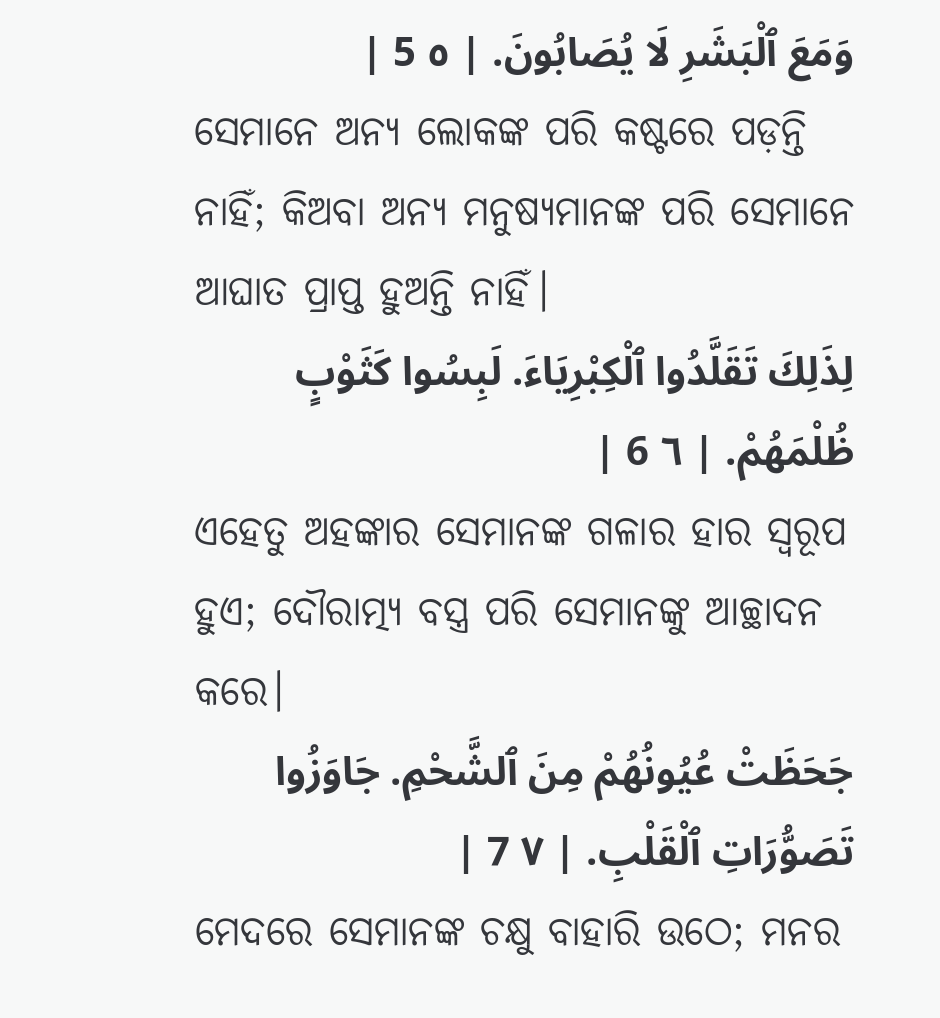وَمَعَ ٱلْبَشَرِ لَا يُصَابُونَ. | ٥ 5 |
ସେମାନେ ଅନ୍ୟ ଲୋକଙ୍କ ପରି କଷ୍ଟରେ ପଡ଼ନ୍ତି ନାହିଁ; କିଅବା ଅନ୍ୟ ମନୁଷ୍ୟମାନଙ୍କ ପରି ସେମାନେ ଆଘାତ ପ୍ରାପ୍ତ ହୁଅନ୍ତି ନାହିଁ।
لِذَلِكَ تَقَلَّدُوا ٱلْكِبْرِيَاءَ. لَبِسُوا كَثَوْبٍ ظُلْمَهُمْ. | ٦ 6 |
ଏହେତୁ ଅହଙ୍କାର ସେମାନଙ୍କ ଗଳାର ହାର ସ୍ୱରୂପ ହୁଏ; ଦୌରାତ୍ମ୍ୟ ବସ୍ତ୍ର ପରି ସେମାନଙ୍କୁ ଆଚ୍ଛାଦନ କରେ।
جَحَظَتْ عُيُونُهُمْ مِنَ ٱلشَّحْمِ. جَاوَزُوا تَصَوُّرَاتِ ٱلْقَلْبِ. | ٧ 7 |
ମେଦରେ ସେମାନଙ୍କ ଚକ୍ଷୁ ବାହାରି ଉଠେ; ମନର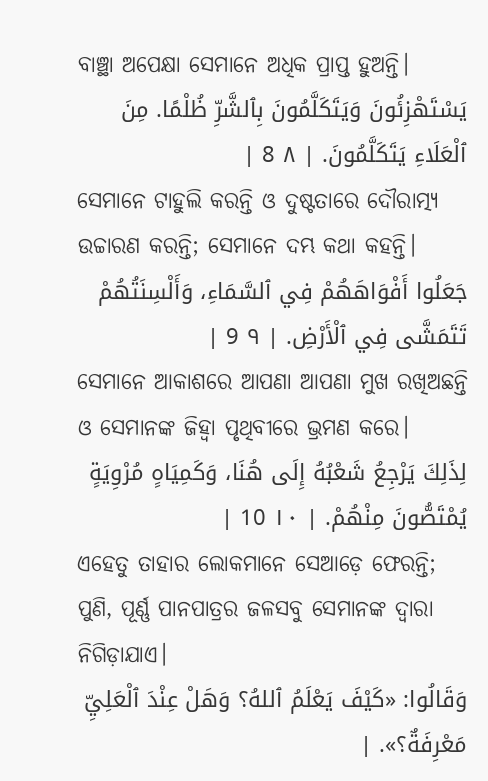ବାଞ୍ଛା ଅପେକ୍ଷା ସେମାନେ ଅଧିକ ପ୍ରାପ୍ତ ହୁଅନ୍ତି।
يَسْتَهْزِئُونَ وَيَتَكَلَّمُونَ بِٱلشَّرِّ ظُلْمًا. مِنَ ٱلْعَلَاءِ يَتَكَلَّمُونَ. | ٨ 8 |
ସେମାନେ ଟାହୁଲି କରନ୍ତି ଓ ଦୁଷ୍ଟତାରେ ଦୌରାତ୍ମ୍ୟ ଉଚ୍ଚାରଣ କରନ୍ତି; ସେମାନେ ଦମ୍ଭ କଥା କହନ୍ତି।
جَعَلُوا أَفْوَاهَهُمْ فِي ٱلسَّمَاءِ، وَأَلْسِنَتُهُمْ تَتَمَشَّى فِي ٱلْأَرْضِ. | ٩ 9 |
ସେମାନେ ଆକାଶରେ ଆପଣା ଆପଣା ମୁଖ ରଖିଅଛନ୍ତି ଓ ସେମାନଙ୍କ ଜିହ୍ୱା ପୃଥିବୀରେ ଭ୍ରମଣ କରେ।
لِذَلِكَ يَرْجِعُ شَعْبُهُ إِلَى هُنَا، وَكَمِيَاهٍ مُرْوِيَةٍ يُمْتَصُّونَ مِنْهُمْ. | ١٠ 10 |
ଏହେତୁ ତାହାର ଲୋକମାନେ ସେଆଡ଼େ ଫେରନ୍ତି; ପୁଣି, ପୂର୍ଣ୍ଣ ପାନପାତ୍ରର ଜଳସବୁ ସେମାନଙ୍କ ଦ୍ୱାରା ନିଗିଡ଼ାଯାଏ।
وَقَالُوا: «كَيْفَ يَعْلَمُ ٱللهُ؟ وَهَلْ عِنْدَ ٱلْعَلِيِّ مَعْرِفَةٌ؟». |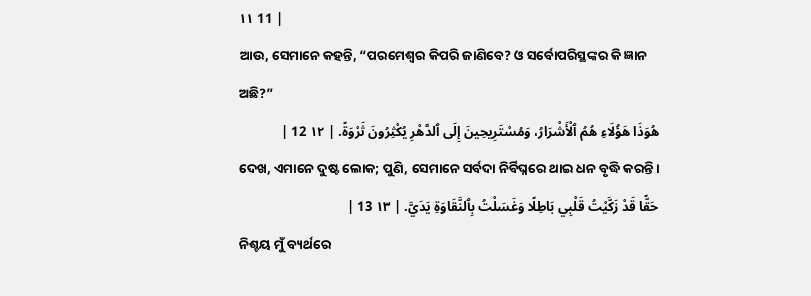١١ 11 |
ଆଉ, ସେମାନେ କହନ୍ତି, “ପରମେଶ୍ୱର କିପରି ଜାଣିବେ? ଓ ସର୍ବୋପରିସ୍ଥଙ୍କର କି ଜ୍ଞାନ ଅଛି?”
هُوَذَا هَؤُلَاءِ هُمُ ٱلْأَشْرَارُ، وَمُسْتَرِيحِينَ إِلَى ٱلدَّهْرِ يُكْثِرُونَ ثَرْوَةً. | ١٢ 12 |
ଦେଖ, ଏମାନେ ଦୁଷ୍ଟ ଲୋକ; ପୁଣି, ସେମାନେ ସର୍ବଦା ନିର୍ବିଘ୍ନରେ ଥାଇ ଧନ ବୃଦ୍ଧି କରନ୍ତି।
حَقًّا قَدْ زَكَّيْتُ قَلْبِي بَاطِلًا وَغَسَلْتُ بِٱلنَّقَاوَةِ يَدَيَّ. | ١٣ 13 |
ନିଶ୍ଚୟ ମୁଁ ବ୍ୟର୍ଥରେ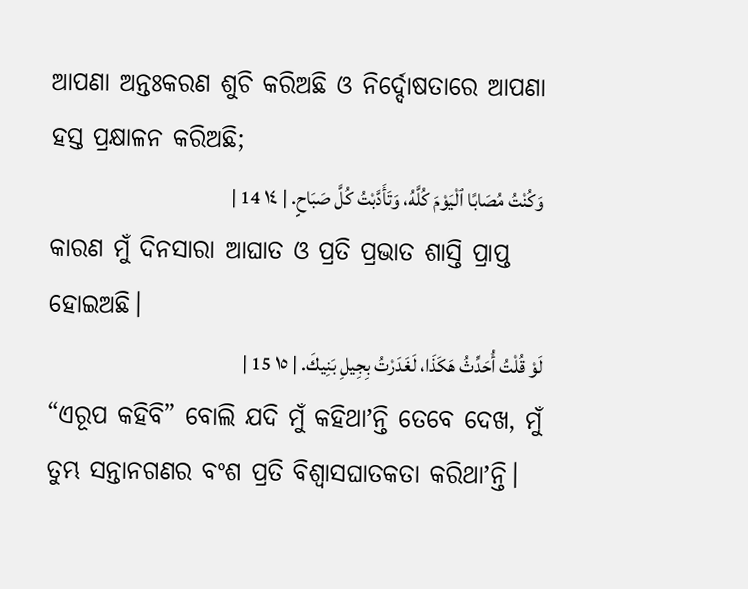ଆପଣା ଅନ୍ତଃକରଣ ଶୁଚି କରିଅଛି ଓ ନିର୍ଦ୍ଦୋଷତାରେ ଆପଣା ହସ୍ତ ପ୍ରକ୍ଷାଳନ କରିଅଛି;
وَكُنْتُ مُصَابًا ٱلْيَوْمَ كُلَّهُ، وَتَأَدَّبْتُ كُلَّ صَبَاحٍ. | ١٤ 14 |
କାରଣ ମୁଁ ଦିନସାରା ଆଘାତ ଓ ପ୍ରତି ପ୍ରଭାତ ଶାସ୍ତି ପ୍ରାପ୍ତ ହୋଇଅଛି।
لَوْ قُلْتُ أُحَدِّثُ هَكَذَا، لَغَدَرْتُ بِجِيلِ بَنِيكَ. | ١٥ 15 |
“ଏରୂପ କହିବି” ବୋଲି ଯଦି ମୁଁ କହିଥାʼନ୍ତି ତେବେ ଦେଖ, ମୁଁ ତୁମ୍ଭ ସନ୍ତାନଗଣର ବଂଶ ପ୍ରତି ବିଶ୍ୱାସଘାତକତା କରିଥାʼନ୍ତି।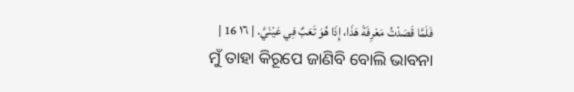فَلَمَّا قَصَدْتُ مَعْرِفَةَ هَذَا، إِذَا هُوَ تَعَبٌ فِي عَيْنَيَّ. | ١٦ 16 |
ମୁଁ ତାହା କିରୂପେ ଜାଣିବି ବୋଲି ଭାବନା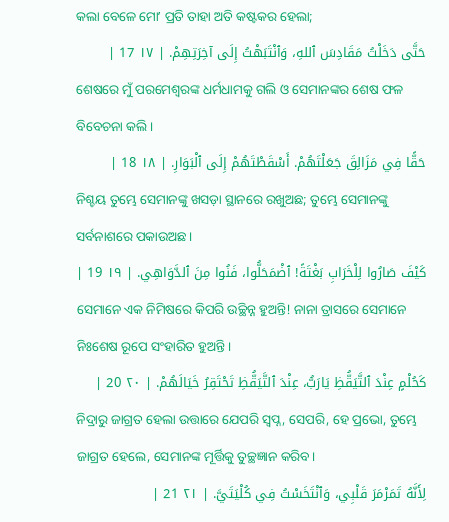କଲା ବେଳେ ମୋʼ ପ୍ରତି ତାହା ଅତି କଷ୍ଟକର ହେଲା;
حَتَّى دَخَلْتُ مَقَادِسَ ٱللهِ، وَٱنْتَبَهْتُ إِلَى آخِرَتِهِمْ. | ١٧ 17 |
ଶେଷରେ ମୁଁ ପରମେଶ୍ୱରଙ୍କ ଧର୍ମଧାମକୁ ଗଲି ଓ ସେମାନଙ୍କର ଶେଷ ଫଳ ବିବେଚନା କଲି।
حَقًّا فِي مَزَالِقَ جَعَلْتَهُمْ. أَسْقَطْتَهُمْ إِلَى ٱلْبَوَارِ. | ١٨ 18 |
ନିଶ୍ଚୟ ତୁମ୍ଭେ ସେମାନଙ୍କୁ ଖସଡ଼ା ସ୍ଥାନରେ ରଖୁଅଛ; ତୁମ୍ଭେ ସେମାନଙ୍କୁ ସର୍ବନାଶରେ ପକାଉଅଛ।
كَيْفَ صَارُوا لِلْخَرَابِ بَغْتَةً! ٱضْمَحَلُّوا، فَنُوا مِنَ ٱلدَّوَاهِي. | ١٩ 19 |
ସେମାନେ ଏକ ନିମିଷରେ କିପରି ଉଚ୍ଛିନ୍ନ ହୁଅନ୍ତି! ନାନା ତ୍ରାସରେ ସେମାନେ ନିଃଶେଷ ରୂପେ ସଂହାରିତ ହୁଅନ୍ତି।
كَحُلْمٍ عِنْدَ ٱلتَّيَقُّظِ يَارَبُّ، عِنْدَ ٱلتَّيَقُّظِ تَحْتَقِرُ خَيَالَهُمْ. | ٢٠ 20 |
ନିଦ୍ରାରୁ ଜାଗ୍ରତ ହେଲା ଉତ୍ତାରେ ଯେପରି ସ୍ୱପ୍ନ, ସେପରି, ହେ ପ୍ରଭୋ, ତୁମ୍ଭେ ଜାଗ୍ରତ ହେଲେ, ସେମାନଙ୍କ ମୂର୍ତ୍ତିକୁ ତୁଚ୍ଛଜ୍ଞାନ କରିବ।
لِأَنَّهُ تَمَرْمَرَ قَلْبِي، وَٱنْتَخَسْتُ فِي كُلْيَتَيَّ. | ٢١ 21 |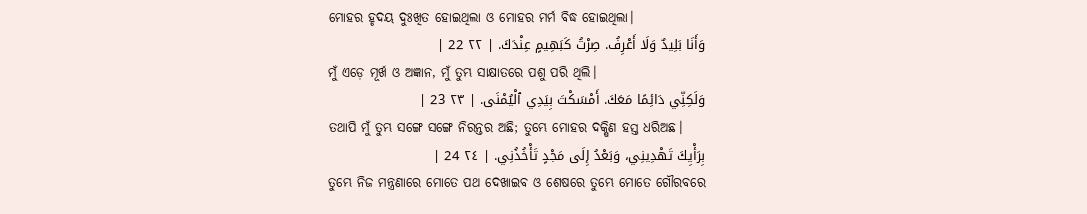ମୋହର ହୃଦୟ ଦୁଃଖିତ ହୋଇଥିଲା ଓ ମୋହର ମର୍ମ ବିଦ୍ଧ ହୋଇଥିଲା।
وَأَنَا بَلِيدٌ وَلَا أَعْرِفُ. صِرْتُ كَبَهِيمٍ عِنْدَكَ. | ٢٢ 22 |
ମୁଁ ଏଡ଼େ ମୂର୍ଖ ଓ ଅଜ୍ଞାନ, ମୁଁ ତୁମ୍ଭ ସାକ୍ଷାତରେ ପଶୁ ପରି ଥିଲି।
وَلَكِنِّي دَائِمًا مَعَكَ. أَمْسَكْتَ بِيَدِي ٱلْيُمْنَى. | ٢٣ 23 |
ତଥାପି ମୁଁ ତୁମ୍ଭ ସଙ୍ଗେ ସଙ୍ଗେ ନିରନ୍ତର ଅଛି; ତୁମ୍ଭେ ମୋହର ଦକ୍ଷିଣ ହସ୍ତ ଧରିଅଛ।
بِرَأْيِكَ تَهْدِينِي، وَبَعْدُ إِلَى مَجْدٍ تَأْخُذُنِي. | ٢٤ 24 |
ତୁମ୍ଭେ ନିଜ ମନ୍ତ୍ରଣାରେ ମୋତେ ପଥ ଦେଖାଇବ ଓ ଶେଷରେ ତୁମ୍ଭେ ମୋତେ ଗୌରବରେ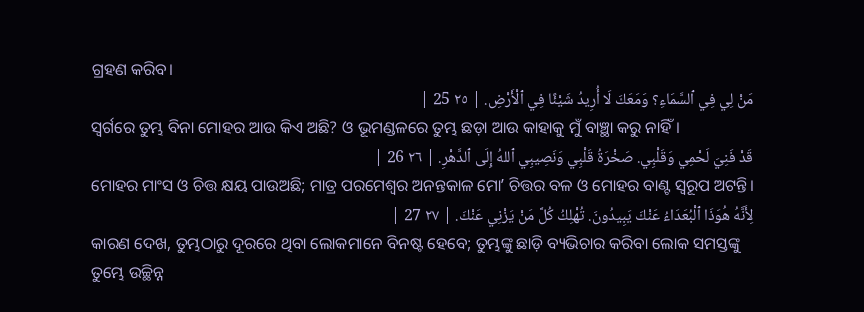ଗ୍ରହଣ କରିବ।
مَنْ لِي فِي ٱلسَّمَاءِ؟ وَمَعَكَ لَا أُرِيدُ شَيْئًا فِي ٱلْأَرْضِ. | ٢٥ 25 |
ସ୍ୱର୍ଗରେ ତୁମ୍ଭ ବିନା ମୋହର ଆଉ କିଏ ଅଛି? ଓ ଭୂମଣ୍ଡଳରେ ତୁମ୍ଭ ଛଡ଼ା ଆଉ କାହାକୁ ମୁଁ ବାଞ୍ଛା କରୁ ନାହିଁ।
قَدْ فَنِيَ لَحْمِي وَقَلْبِي. صَخْرَةُ قَلْبِي وَنَصِيبِي ٱللهُ إِلَى ٱلدَّهْرِ. | ٢٦ 26 |
ମୋହର ମାଂସ ଓ ଚିତ୍ତ କ୍ଷୟ ପାଉଅଛି; ମାତ୍ର ପରମେଶ୍ୱର ଅନନ୍ତକାଳ ମୋʼ ଚିତ୍ତର ବଳ ଓ ମୋହର ବାଣ୍ଟ ସ୍ୱରୂପ ଅଟନ୍ତି।
لِأَنَّهُ هُوَذَا ٱلْبُعَدَاءُ عَنْكَ يَبِيدُونَ. تُهْلِكُ كُلَّ مَنْ يَزْنِي عَنْكَ. | ٢٧ 27 |
କାରଣ ଦେଖ, ତୁମ୍ଭଠାରୁ ଦୂରରେ ଥିବା ଲୋକମାନେ ବିନଷ୍ଟ ହେବେ; ତୁମ୍ଭଙ୍କୁ ଛାଡ଼ି ବ୍ୟଭିଚାର କରିବା ଲୋକ ସମସ୍ତଙ୍କୁ ତୁମ୍ଭେ ଉଚ୍ଛିନ୍ନ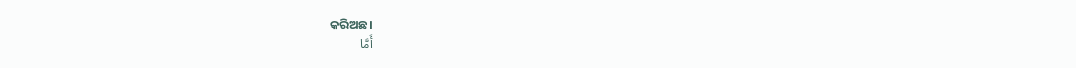କରିଅଛ।
أَمَّا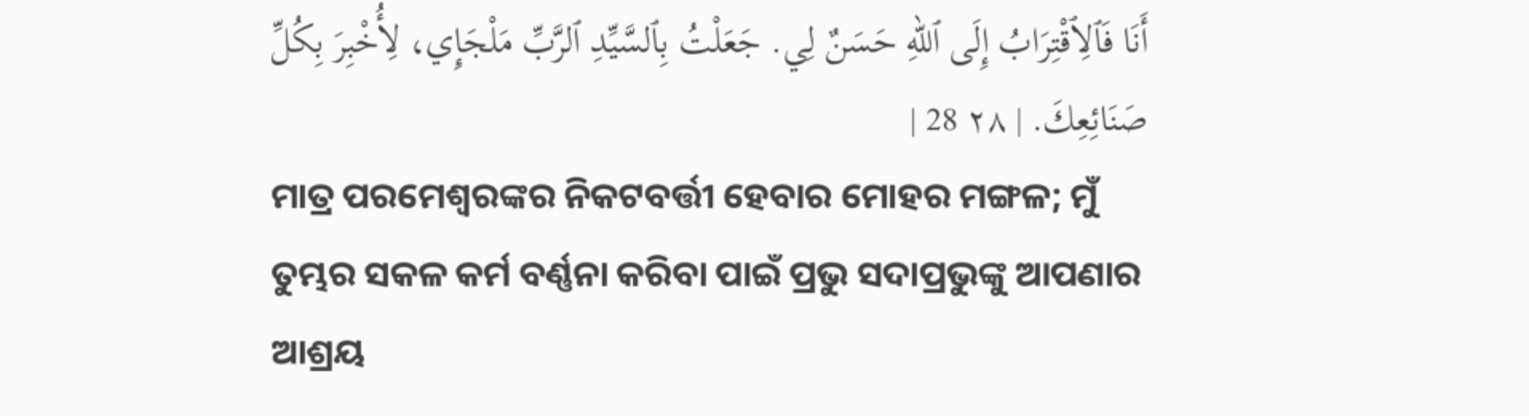أَنَا فَٱلِٱقْتِرَابُ إِلَى ٱللهِ حَسَنٌ لِي. جَعَلْتُ بِٱلسَّيِّدِ ٱلرَّبِّ مَلْجَإِي، لِأُخْبِرَ بِكُلِّ صَنَائِعِكَ. | ٢٨ 28 |
ମାତ୍ର ପରମେଶ୍ୱରଙ୍କର ନିକଟବର୍ତ୍ତୀ ହେବାର ମୋହର ମଙ୍ଗଳ; ମୁଁ ତୁମ୍ଭର ସକଳ କର୍ମ ବର୍ଣ୍ଣନା କରିବା ପାଇଁ ପ୍ରଭୁ ସଦାପ୍ରଭୁଙ୍କୁ ଆପଣାର ଆଶ୍ରୟ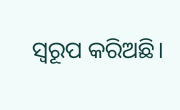ସ୍ୱରୂପ କରିଅଛି।